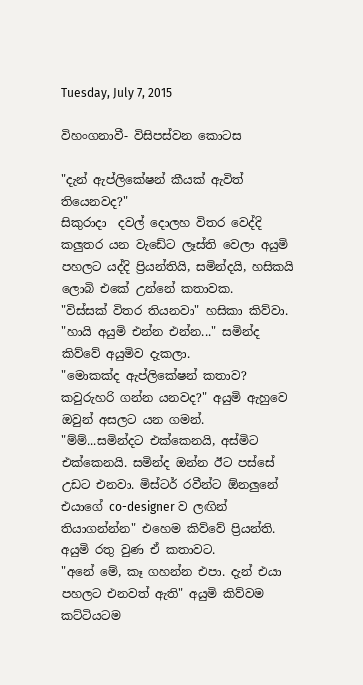Tuesday, July 7, 2015

විහංගනාවී- විසිපස්වන කොටස

"දැන් ඇප්ලිකේෂන් කීයක් ඇවිත් තියෙනවද?"
සිකුරාදා  දවල් දොලහ විතර වෙද්දි  කලුතර යන වැඩේට ලෑස්ති වෙලා අයුමි පහලට යද්දි ප්‍රියන්තියි, සමින්දයි, හසිකයි ලොබි එකේ උන්නේ කතාවක.
"විස්සක් විතර තියනවා" හසිකා කිව්වා.
"හායි අයුමි එන්න එන්න..." සමින්ද කිව්වේ අයුමිව දැකලා.
"මොකක්ද ඇප්ලිකේෂන් කතාව? කවුරුහරි ගන්න යනවද?" අයුමි ඇහුවෙ ඔවුන් අසලට යන ගමන්.
"ම්ම්...සමින්දට එක්කෙනයි, අස්මිට එක්කෙනයි. සමින්ද ඔන්න ඊට පස්සේ උඩට එනවා. මිස්ටර් රවීන්ට ඕනලුනේ එයාගේ co-designer ව ලඟින් තියාගන්න්න" එහෙම කිව්වේ ප්‍රියන්ති. අයුමි රතු වුණ ඒ කතාවට.
"අනේ මේ, කෑ ගහන්න එපා. දැන් එයා පහලට එනවත් ඇති" අයුමි කිව්වම කට්ටියටම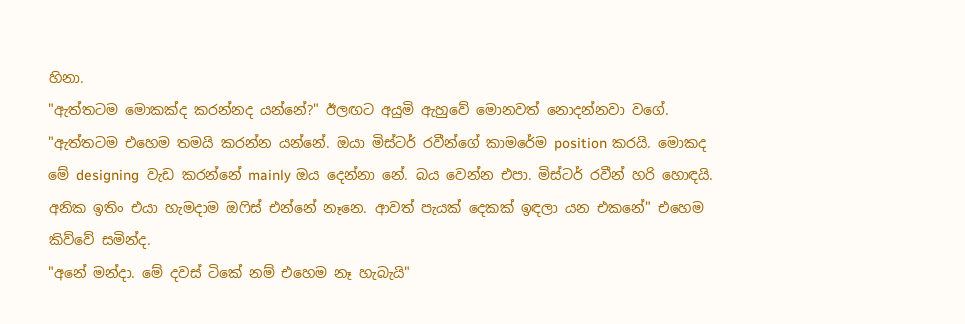හිනා.
"ඇත්තටම මොකක්ද කරන්නද යන්නේ?" ඊලඟට අයුමි ඇහුවේ මොනවත් නොදන්නවා වගේ.
"ඇත්තටම එහෙම තමයි කරන්න යන්නේ. ඔයා මිස්ටර් රවීන්ගේ කාමරේම position කරයි. මොකද මේ designing  වැඩ කරන්නේ mainly ඔය දෙන්නා නේ. බය වෙන්න එපා. මිස්ටර් රවීන් හරි හොඳයි. අනික ඉතිං එයා හැමදාම ඔෆිස් එන්නේ නෑනෙ. ආවත් පැයක් දෙකක් ඉඳලා යන එකනේ" එහෙම කිව්වේ සමින්ද.
"අනේ මන්දා. මේ දවස් ටිකේ නම් එහෙම නෑ හැබැයි"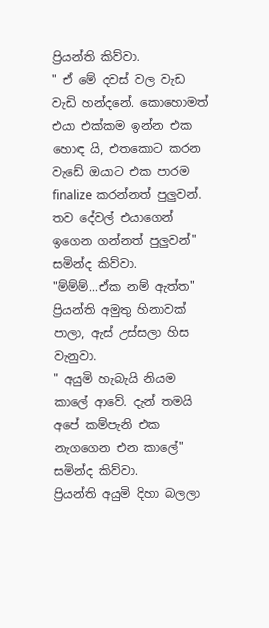ප්‍රියන්ති කිව්වා.
" ඒ මේ දවස් වල වැඩ වැඩි හන්දනේ. කොහොමත් එයා එක්කම ඉන්න එක හොඳ යි, එතකොට කරන වැඩේ ඔයාට එක පාරම finalize කරන්නත් පුලුවන්. තව දේවල් එයාගෙන් ඉගෙන ගන්නත් පුලුවන්" සමින්ද කිව්වා.
"ම්ම්ම්...ඒක නම් ඇත්ත" ප්‍රියන්ති අමුතු හිනාවක් පාලා, ඇස් උස්සලා හිස වැනුවා.
" අයුමි හැබැයි නියම කාලේ ආවේ. දැන් තමයි අපේ කම්පැනි එක නැගගෙන එන කාලේ" සමින්ද කිව්වා.
ප්‍රියන්ති අයුමි දිහා බලලා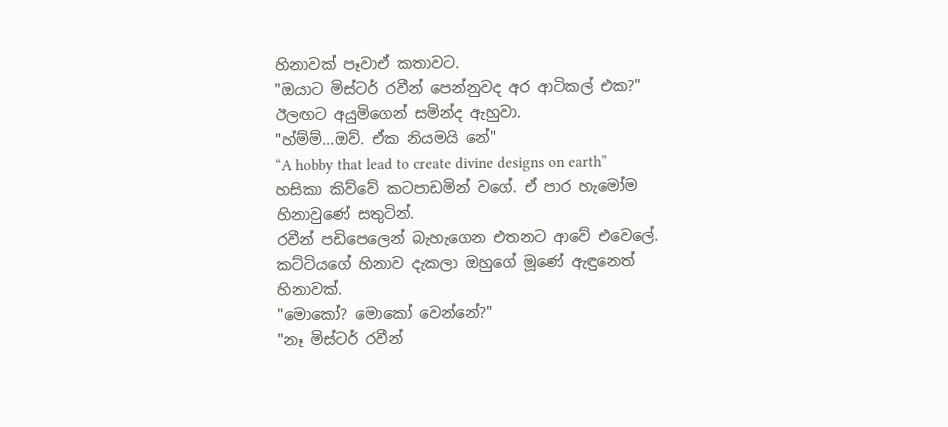හිනාවක් පෑවාඒ කතාවට.
"ඔයාට මිස්ටර් රවීන් පෙන්නුවද අර ආටිකල් එක?" ඊලඟට අයුමිගෙන් සමින්ද ඇහුවා.
"හ්ම්ම්...ඔව්. ඒක නියමයි නේ"
“A hobby that lead to create divine designs on earth” හසිකා කිව්වේ කටපාඩමින් වගේ. ඒ පාර හැමෝම හිනාවුණේ සතුටින්.
රවීන් පඩිපෙලෙන් බැහැගෙන එතනට ආවේ එවෙලේ. කට්ටියගේ හිනාව දැකලා ඔහුගේ මූණේ ඇඳුනෙත් හිනාවක්.
"මොකෝ? මොකෝ වෙන්නේ?"
"නෑ මිස්ටර් රවීන්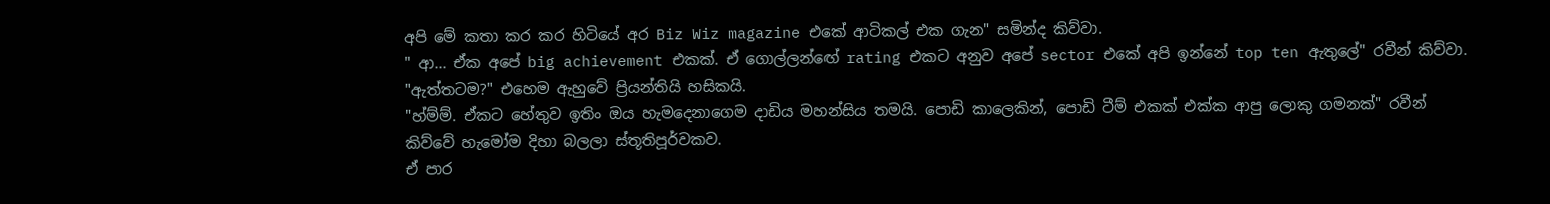අපි මේ කතා කර කර හිටියේ අර Biz Wiz magazine එකේ ආටිකල් එක ගැන" සමින්ද කිව්වා.
" ආ... ඒක අපේ big achievement එකක්. ඒ ගොල්ලන්ඟේ rating එකට අනුව අපේ sector එකේ අපි ඉන්නේ top ten ඇතුලේ" රවීන් කිව්වා.
"ඇත්තටම?" එහෙම ඇහුවේ ප්‍රියන්තියි හසිකයි.
"හ්ම්ම්. ඒකට හේතුව ඉතිං ඔය හැමදෙනාගෙම දාඩිය මහන්සිය තමයි. පොඩි කාලෙකින්, පොඩි ටීම් එකක් එක්ක ආපු ලොකු ගමනක්" රවීන් කිව්වේ හැමෝම දිහා බලලා ස්තූතිපූර්වකව.
ඒ පාර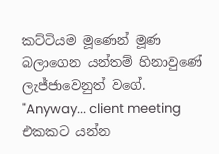කට්ටියම මූණෙන් මූණ බලාගෙන යන්තම් හිනාවුණේ ලැජ්ජාවෙනුත් වගේ.
"Anyway... client meeting එකකට යන්න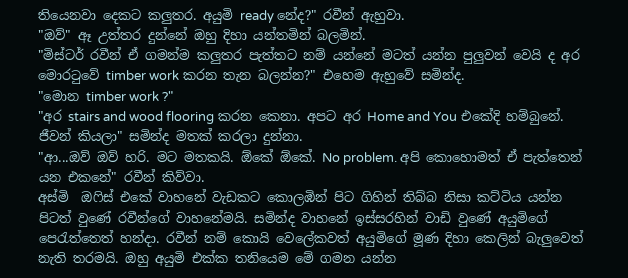තියෙනවා දෙකට කලුතර. අයුමි ready නේද?" රවීන් ඇහුවා.
"ඔව්" ඈ උත්තර දුන්නේ ඔහු දිහා යන්තමින් බලමින්.
"මිස්ටර් රවීන් ඒ ගමන්ම කලුතර පැත්තට නම් යන්නේ මටත් යන්න පුලුවන් වෙයි ද අර මොරටුවේ timber work කරන තැන බලන්න?" එහෙම ඇහුවේ සමින්ද.
"මොන timber work ?"
"අර stairs and wood flooring කරන කෙනා. අපට අර Home and You එකේදි හම්බුනේ. ජීවන් කියලා" සමින්ද මතක් කරලා දුන්නා.
"ආ...ඔව් ඔව් හරි. මට මතකයි. ඕකේ ඕකේ. No problem. අපි කොහොමත් ඒ පැත්තෙන් යන එකනේ" රවීන් කිව්වා.
අස්මි  ඔෆිස් එකේ වාහනේ වැඩකට කොලඹින් පිට ගිහින් තිබ්බ නිසා කට්ටිය යන්න පිටත් වුණේ රවීන්ගේ වාහනේමයි. සමින්ද වාහනේ ඉස්සරහින් වාඩි වුණේ අයුමිගේ පෙරැත්තෙත් හන්දා. රවීන් නම් කොයි වෙලේකවත් අයුමිගේ මූණ දිහා කෙලින් බැලුවෙත් නැති තරමයි. ඔහු අයුමි එක්ක තනියෙම මේ ගමන යන්න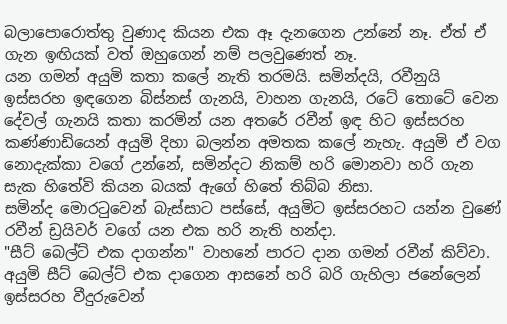බලාපොරොත්තු වුණාද කියන එක ඈ දැනගෙන උන්නේ නෑ. ඒත් ඒ ගැන ඉඟියක් වත් ඔහුගෙන් නම් පලවුණෙත් නෑ.
යන ගමන් අයුමි කතා කලේ නැති තරමයි. සමින්දයි, රවීනුයි ඉස්සරහ ඉඳගෙන බිස්නස් ගැනයි, වාහන ගැනයි, රටේ තොටේ වෙන දේවල් ගැනයි කතා කරමින් යන අතරේ රවීන් ඉඳ හිට ඉස්සරහ කණ්ණාඩියෙන් අයුමි දිහා බලන්න අමතක කලේ නැහැ. අයුමි ඒ වග නොදැක්කා වගේ උන්නේ, සමින්දට නිකම් හරි මොනවා හරි ගැන සැක හිතේවි කියන බයක් ඇගේ හිතේ තිබ්බ නිසා.
සමින්ද මොරටුවෙන් බැස්සාට පස්සේ, අයුමිට ඉස්සරහට යන්න වුණේ රවීන් ඩ්‍රයිවර් වගේ යන එක හරි නැති හන්දා.
"සීට් බෙල්ට් එක දාගන්න" වාහනේ පාරට දාන ගමන් රවීන් කිව්වා.
අයුමි සීට් බෙල්ට් එක දාගෙන ආසනේ හරි බරි ගැහිලා ජනේලෙන් ඉස්සරහ වීදුරුවෙන්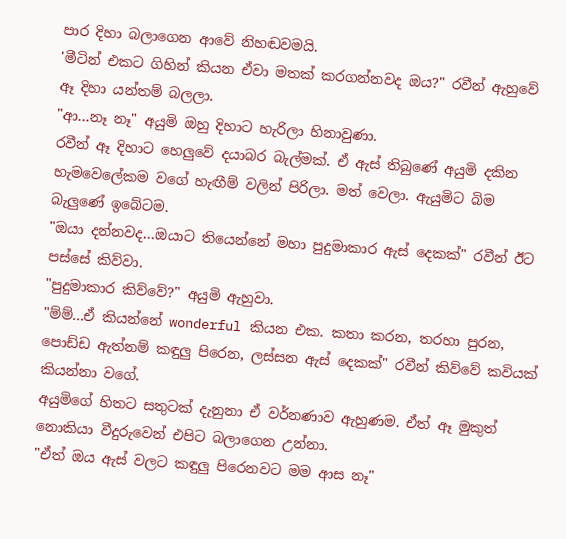පාර දිහා බලාගෙන ආවේ නිහඬවමයි.
'මීටින් එකට ගිහින් කියන ඒවා මතක් කරගන්නවද ඔය?" රවීන් ඇහුවේ ඈ දිහා යන්තම් බලලා.
"ආ...නෑ නෑ" අයුමි ඔහු දිහාට හැරිලා හිනාවුණා.
රවීන් ඈ දිහාට හෙලුවේ දයාබර බැල්මක්. ඒ ඇස් තිබුණේ අයුමි දකින හැමවෙලේකම වගේ හැඟීම් වලින් පිරිලා. මත් වෙලා. ඇයුමිට බිම බැලුණේ ඉබේටම.
"ඔයා දන්නවද...ඔයාට තියෙන්නේ මහා පුදුමාකාර ඇස් දෙකක්" රවීන් ඊට පස්සේ කිව්වා.
"පුදුමාකාර කිව්වේ?" අයුමි ඇහුවා.
"ම්ම්...ඒ කියන්නේ wonderful කියන එක. කතා කරන, තරහා පුරන, පොඩ්ඩ ඇත්නම් කඳුලු පිරෙන, ලස්සන ඇස් දෙකක්" රවීන් කිව්වේ කවියක් කියන්නා වගේ.
අයුමිගේ හිතට සතුටක් දැනුනා ඒ වර්නණාව ඇහුණම. ඒත් ඈ මුකුත් නොකියා වීදුරුවෙන් එපිට බලාගෙන උන්නා.
"ඒත් ඔය ඇස් වලට කඳුලු පිරෙනවට මම ආස නෑ"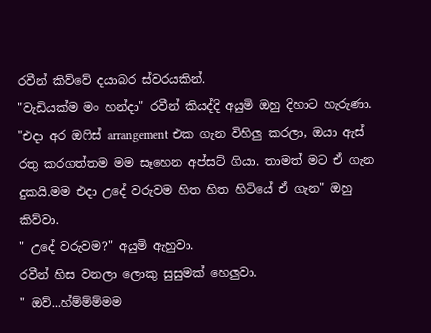රවීන් කිව්වේ දයාබර ස්වරයකින්.
"වැඩියක්ම මං හන්දා" රවීන් කියද්දි අයුමි ඔහු දිහාට හැරුණා.
"එදා අර ඔෆිස් arrangement එක ගැන විහිලු කරලා, ඔයා ඇස් රතු කරගත්තම මම සෑහෙන අප්සට් ගියා. තාමත් මට ඒ ගැන දුකයි.මම එදා උදේ වරුවම හිත හිත හිටියේ ඒ ගැන" ඔහු කිව්වා.
" උදේ වරුවම?" අයුමි ඇහුවා.
රවීන් හිස වනලා ලොකු සුසුමක් හෙලුවා.
" ඔව්...හ්ම්ම්ම්මම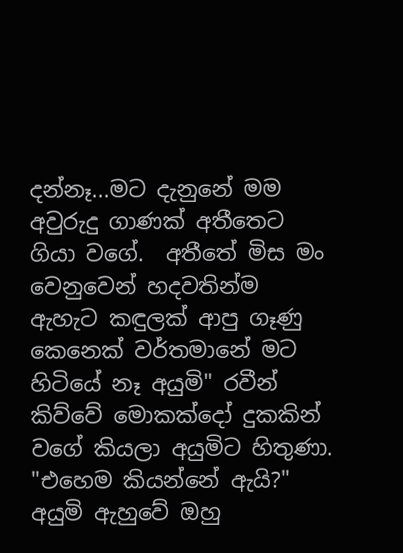දන්නෑ...මට දැනුනේ මම අවුරුදු ගාණක් අතීතෙට ගියා වගේ.  අතීතේ මිස මං වෙනුවෙන් හදවතින්ම ඇහැට කඳුලක් ආපු ගෑණු කෙනෙක් වර්තමානේ මට හිටියේ නෑ අයුමි" රවීන් කිව්වේ මොකක්දෝ දුකකින් වගේ කියලා අයුමිට හිතුණා.
"එහෙම කියන්නේ ඇයි?" අයුමි ඇහුවේ ඔහු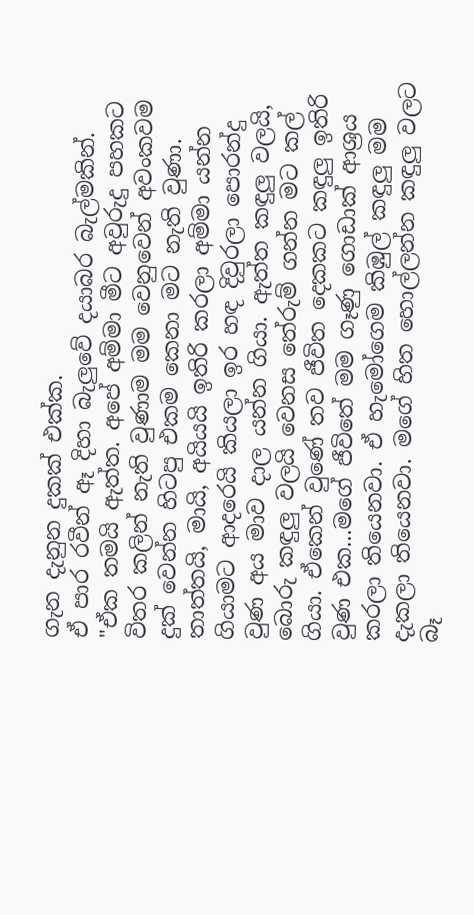ගැන දැනුන දුකක් එක්ක.
ඒ පාර රවීන් ඈ දිහා බැලුවේ දයාබර බැල්මකින්.
"ඒක තමයි ඇත්ත. අපේ අම්මා මීට අවුරුදු පහකට විතර කලින් නැති වුණාම මම වෙනුවෙන් අවංකවම දුක් වෙන්න හිටපු එකම කෙනා මට නැති වුණා. තාත්තයි, මායි, අයියයි ඉතිරි කරලා අම්මා යන්න ගියාමට ආදරෙයි කියලා ඉර හඳ දිවුරලා පොරන්දු වුණ අය මාව දාල යන්න ගියා. ඇත්ත කඳුලු වලයි, බොරු කඳුලු වලයි වෙනස තේරුම් ගන්න මට කල් ගියා. ඒකෙන් වුණේ තව ජීවිත දෙකකට කඳුලු ඉතිරි වුණ එක...මගේ ජීවිතේ මම ගෑණු ගොඩාක් ආශ්‍රය කරලා තියෙනවා. ඒ හැමෝගෙම කිඹුල් කඳුලු මම දැකලා තියෙනවා. මගේ හිත හොල්ලන්න කඳුලු වලට බෑ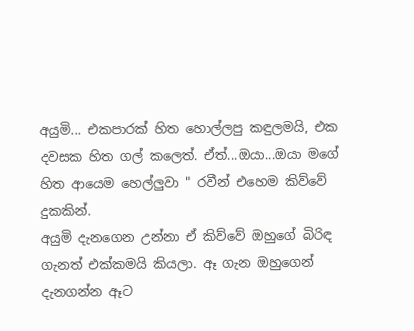අයුමි... එකපාරක් හිත හොල්ලපු කඳුලමයි, එක දවසක හිත ගල් කලෙත්. ඒත්...ඔයා...ඔයා මගේ හිත ආයෙම හෙල්ලුවා " රවීන් එහෙම කිව්වේ දුකකින්.
අයුමි දැනගෙන උන්නා ඒ කිව්වේ ඔහුගේ බිරිඳ ගැනත් එක්කමයි කියලා. ඈ ගැන ඔහුගෙන් දැනගන්න ඈට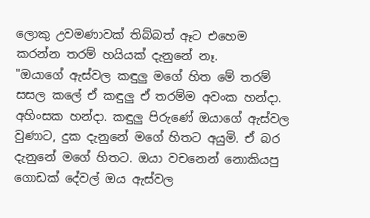ලොකු උවමණාවක් තිබ්බත් ඈට එහෙම කරන්න තරම් හයියක් දැනුනේ නෑ.
"ඔයාගේ ඇස්වල කඳුලු මගේ හිත මේ තරම් සසල කලේ ඒ කඳුලු ඒ තරම්ම අවංක හන්දා. අහිංසක හන්දා. කඳුලු පිරුණේ ඔයාගේ ඇස්වල වුණාට, දුක දැනුනේ මගේ හිතට අයුමි. ඒ බර දැනුනේ මගේ හිතට. ඔයා වචනෙන් නොකියපු ගොඩක් දේවල් ඔය ඇස්වල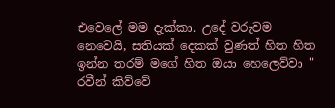එවෙලේ මම දැක්කා. උදේ වරුවම නෙවෙයි, සතියක් දෙකක් වුණත් හිත හිත ඉන්න තරම් මගේ හිත ඔයා හෙලෙව්වා "
රවීන් කිව්වේ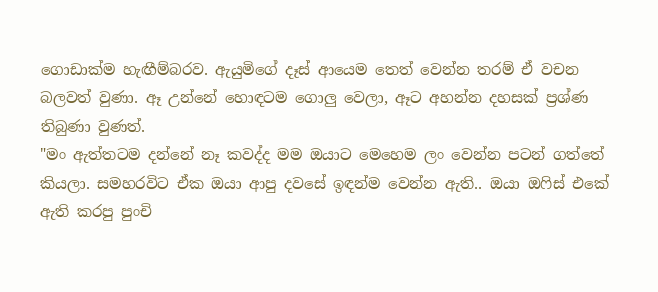ගොඩාක්ම හැඟීම්බරව. ඇයුමිගේ දෑස් ආයෙම තෙත් වෙන්න තරම් ඒ වචන බලවත් වුණා. ඈ උන්නේ හොඳටම ගොලු වෙලා, ඈට අහන්න දහසක් ප්‍රශ්ණ තිබුණා වුණත්.
"මං ඇත්තටම දන්නේ නෑ කවද්ද මම ඔයාට මෙහෙම ලං වෙන්න පටන් ගත්තේ කියලා. සමහරවිට ඒක ඔයා ආපු දවසේ ඉඳන්ම වෙන්න ඇති.. ඔයා ඔෆිස් එකේ ඇති කරපු පුංචි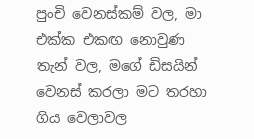පුංචි වෙනස්කම් වල, මා එක්ක එකඟ නොවුණ තැන් වල, මගේ ඩිසයින් වෙනස් කරලා මට තරහා ගිය වෙලාවල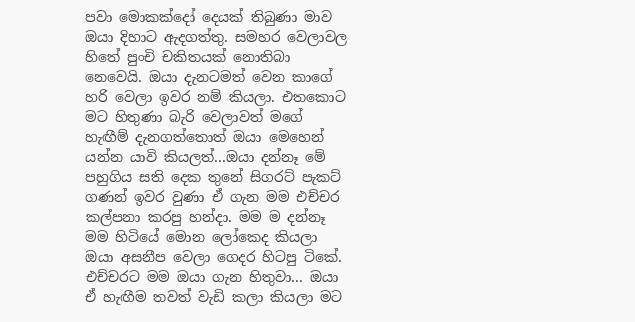පවා මොකක්දෝ දෙයක් තිබුණා මාව ඔයා දිහාට ඇදගත්තු. සමහර වෙලාවල හිතේ පුංචි චකිතයක් නොතිබා නෙවෙයි. ඔයා දැනටමත් වෙන කාගේ හරි වෙලා ඉවර නම් කියලා. එතකොට මට හිතුණා බැරි වෙලාවත් මගේ හැඟීම් දැනගත්තොත් ඔයා මෙහෙන් යන්න යාවි කියලත්...ඔයා දන්නෑ මේ පහුගිය සති දෙක තුනේ සිගරට් පැකට් ගණන් ඉවර වුණා ඒ ගැන මම එච්චර කල්පනා කරපු හන්දා. මම ම දන්නෑ මම හිටියේ මොන ලෝකෙද කියලා ඔයා අසනීප වෙලා ගෙදර හිටපු ටිකේ. එච්චරට මම ඔයා ගැන හිතුවා... ඔයා ඒ හැඟීම තවත් වැඩි කලා කියලා මට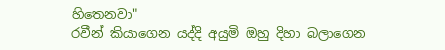හිතෙනවා"
රවීන් කියාගෙන යද්දි අයුමි ඔහු දිහා බලාගෙන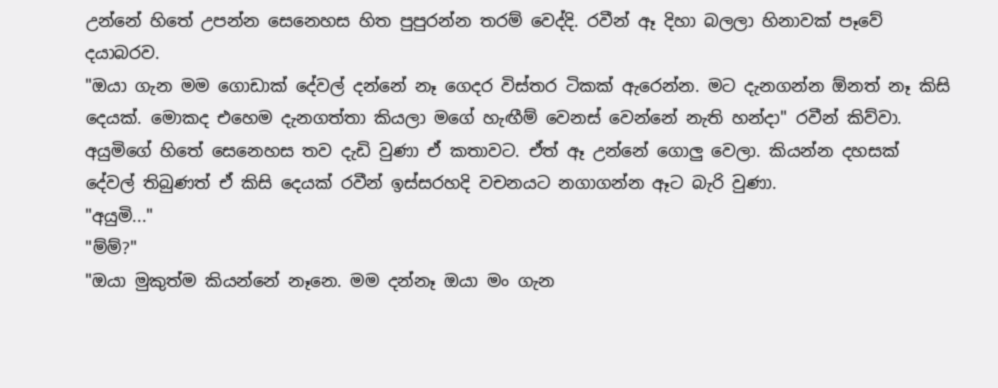උන්නේ හිතේ උපන්න සෙනෙහස හිත පුපුරන්න තරම් වෙද්දි. රවීන් ඈ දිහා බලලා හිනාවක් පෑවේ දයාබරව.
"ඔයා ගැන මම ගොඩාක් දේවල් දන්නේ නෑ ගෙදර විස්තර ටිකක් ඇරෙන්න. මට දැනගන්න ඕනත් නෑ කිසි දෙයක්. මොකද එහෙම දැනගත්තා කියලා මගේ හැඟීම් වෙනස් වෙන්නේ නැති හන්දා" රවීන් කිව්වා.
අයුමිගේ හිතේ සෙනෙහස තව දැඩි වුණා ඒ කතාවට. ඒත් ඈ උන්නේ ගොලු වෙලා. කියන්න දහසක් දේවල් තිබුණත් ඒ කිසි දෙයක් රවීන් ඉස්සරහදි වචනයට නගාගන්න ඈට බැරි වුණා.
"අයුමි..."
"ම්ම්?"
"ඔයා මුකුත්ම කියන්නේ නෑනෙ. මම දන්නෑ ඔයා මං ගැන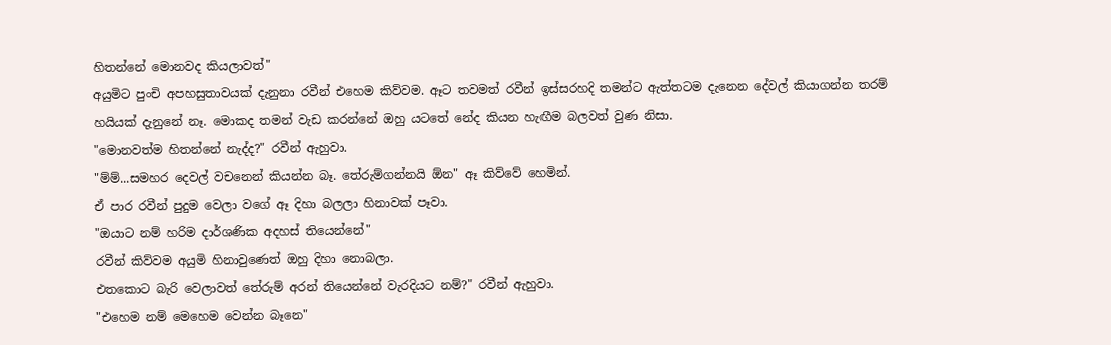හිතන්නේ මොනවද කියලාවත්"
අයුමිට පුංචි අපහසුතාවයක් දැනුනා රවීන් එහෙම කිව්වම. ඈට තවමත් රවීන් ඉස්සරහදි තමන්ට ඇත්තටම දැනෙන දේවල් කියාගන්න තරම් හයියක් දැනුනේ නෑ. මොකද තමන් වැඩ කරන්නේ ඔහු යටතේ නේද කියන හැඟීම බලවත් වුණ නිසා.
"මොනවත්ම හිතන්නේ නැද්ද?" රවීන් ඇහුවා.
"ම්ම්...සමහර දෙවල් වචනෙන් කියන්න බෑ. තේරුම්ගන්නයි ඕන" ඈ කිව්වේ හෙමින්.
ඒ පාර රවීන් පුදුම වෙලා වගේ ඈ දිහා බලලා හිනාවක් පෑවා.
"ඔයාට නම් හරිම දාර්ශණික අදහස් තියෙන්නේ"
රවීන් කිව්වම අයුමි හිනාවුණෙත් ඔහු දිහා නොබලා.
එතකොට බැරි වෙලාවත් තේරුම් අරන් තියෙන්නේ වැරදියට නම්?" රවීන් ඇහුවා.
"එහෙම නම් මෙහෙම වෙන්න බෑනෙ"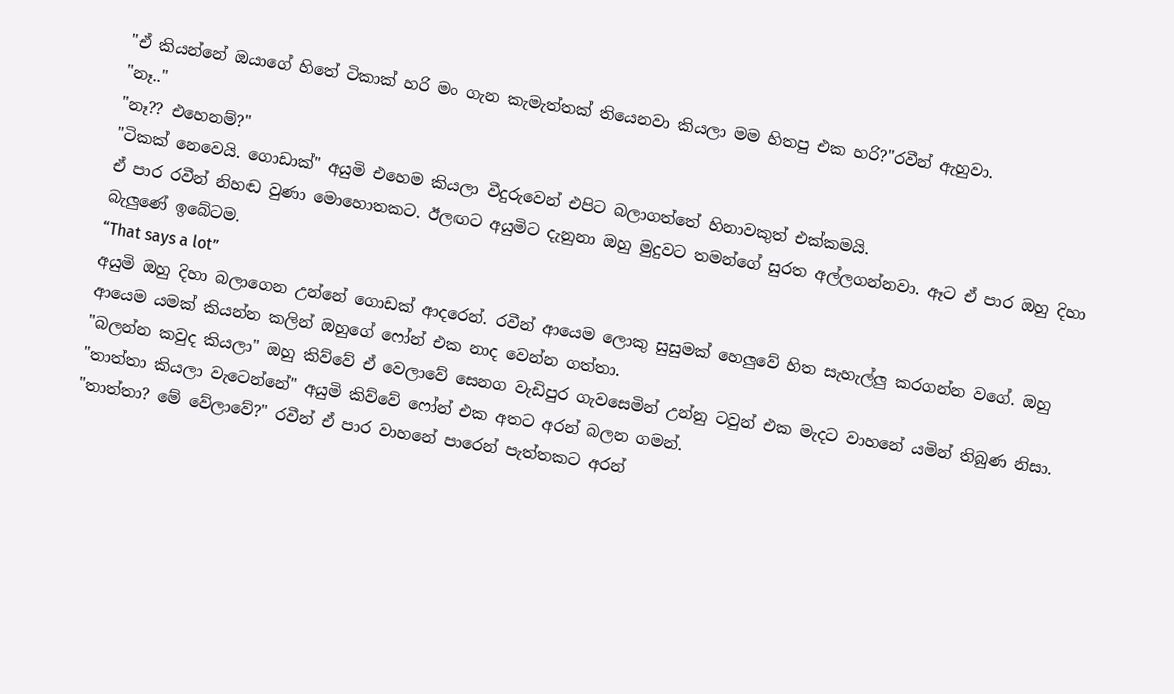"ඒ කියන්නේ ඔයාගේ හිතේ ටිකාක් හරි මං ගැන කැමැත්තක් තියෙනවා කියලා මම හිතපු එක හරි?"රවීන් ඇහුවා.
"නෑ.."
"නෑ?? එහෙනම්?"
"ටිකක් නෙවෙයි. ගොඩාක්" අයුමි එහෙම කියලා වීදුරුවෙන් එපිට බලාගත්තේ හිනාවකුත් එක්කමයි.
ඒ පාර රවීන් නිහඬ වුණා මොහොතකට. ඊලඟට අයුමිට දැනුනා ඔහු මුදුවට තමන්ගේ සුරත අල්ලගන්නවා. ඈට ඒ පාර ඔහු දිහා බැලුණේ ඉබේටම.
“That says a lot”
අයුමි ඔහු දිහා බලාගෙන උන්නේ ගොඩක් ආදරෙන්. රවීන් ආයෙම ලොකු සුසුමක් හෙලුවේ හිත සැහැල්ලු කරගන්න වගේ. ඔහු ආයෙම යමක් කියන්න කලින් ඔහුගේ ෆෝන් එක නාද වෙන්න ගත්තා.
"බලන්න කවුද කියලා" ඔහු කිව්වේ ඒ වෙලාවේ සෙනග වැඩිපුර ගැවසෙමින් උන්නු ටවුන් එක මැදට වාහනේ යමින් තිබුණ නිසා.
"තාත්තා කියලා වැටෙන්නේ" අයුමි කිව්වේ ෆෝන් එක අතට අරන් බලන ගමන්.
"තාත්තා? මේ වේලාවේ?" රවීන් ඒ පාර වාහනේ පාරෙන් පැත්තකට අරන්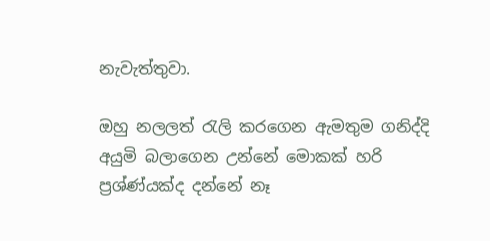නැවැත්තුවා.

ඔහු නලලත් රැලි කරගෙන ඇමතුම ගනිද්දි අයුමි බලාගෙන උන්නේ මොකක් හරි ප්‍රශ්ණ්යක්ද දන්නේ නෑ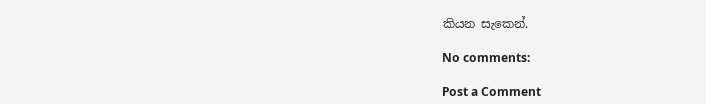කියන සැකෙන්.

No comments:

Post a Comment